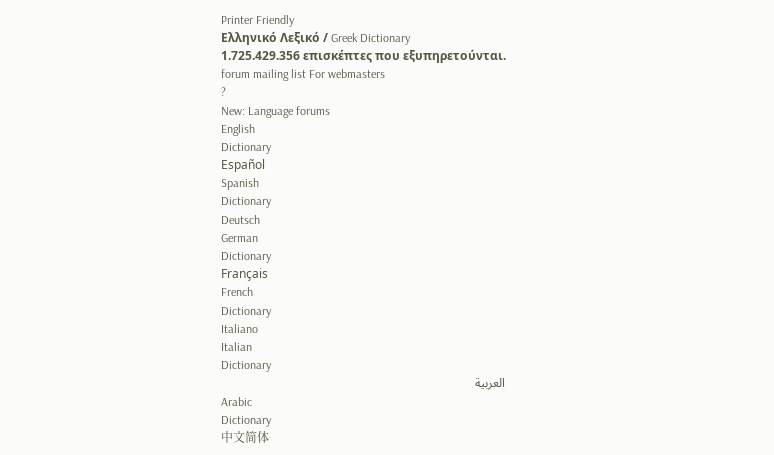Printer Friendly
Ελληνικό Λεξικό / Greek Dictionary
1.725.429.356 επισκέπτες που εξυπηρετούνται.
forum mailing list For webmasters
?
New: Language forums
English
Dictionary
Español
Spanish
Dictionary
Deutsch
German
Dictionary
Français
French
Dictionary
Italiano
Italian
Dictionary
العربية
Arabic
Dictionary
中文简体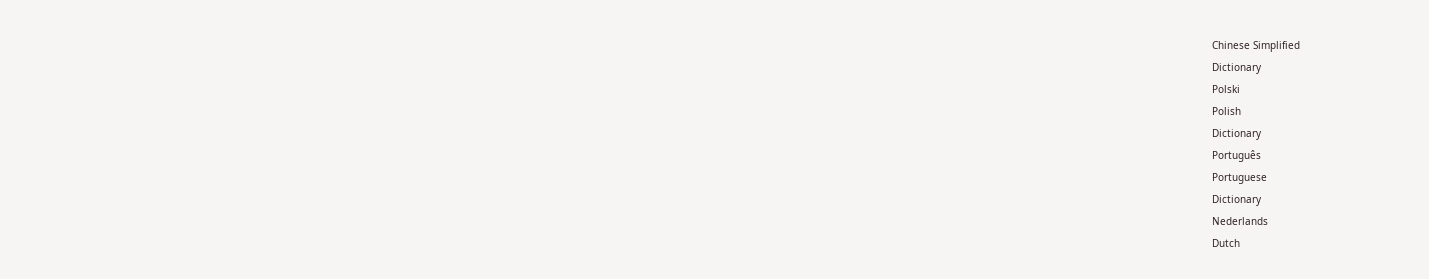Chinese Simplified
Dictionary
Polski
Polish
Dictionary
Português
Portuguese
Dictionary
Nederlands
Dutch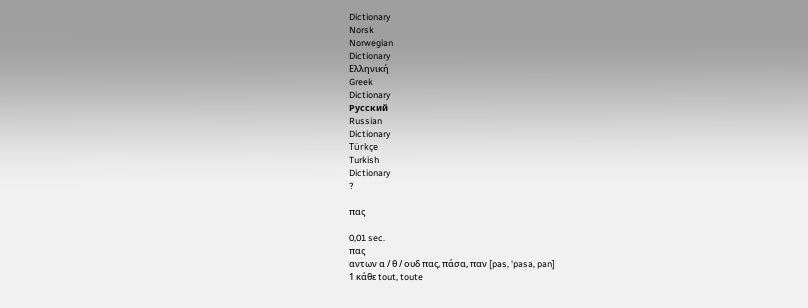Dictionary
Norsk
Norwegian
Dictionary
Ελληνική
Greek
Dictionary
Русский
Russian
Dictionary
Türkçe
Turkish
Dictionary
?

πας

0,01 sec.
πας
αντων α / θ / ουδ πας, πάσα, παν [pas, 'pasa, pan]
1 κάθε tout, toute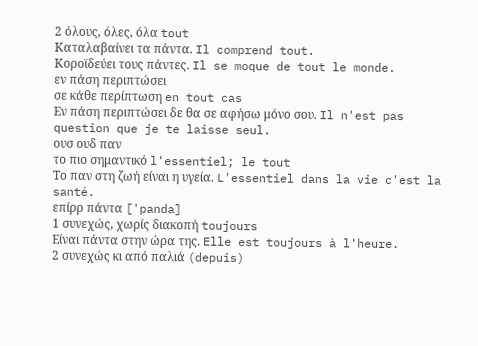2 όλους, όλες, όλα tout
Καταλαβαίνει τα πάντα. Il comprend tout.
Κοροϊδεύει τους πάντες. Il se moque de tout le monde.
εν πάση περιπτώσει
σε κάθε περίπτωση en tout cas
Εν πάση περιπτώσει δε θα σε αφήσω μόνο σου. Il n'est pas question que je te laisse seul.
ουσ ουδ παν
το πιο σημαντικό l'essentiel; le tout
Το παν στη ζωή είναι η υγεία. L'essentiel dans la vie c'est la santé.
επίρρ πάντα ['panda]
1 συνεχώς, χωρίς διακοπή toujours
Είναι πάντα στην ώρα της. Elle est toujours à l'heure.
2 συνεχώς κι από παλιά (depuis)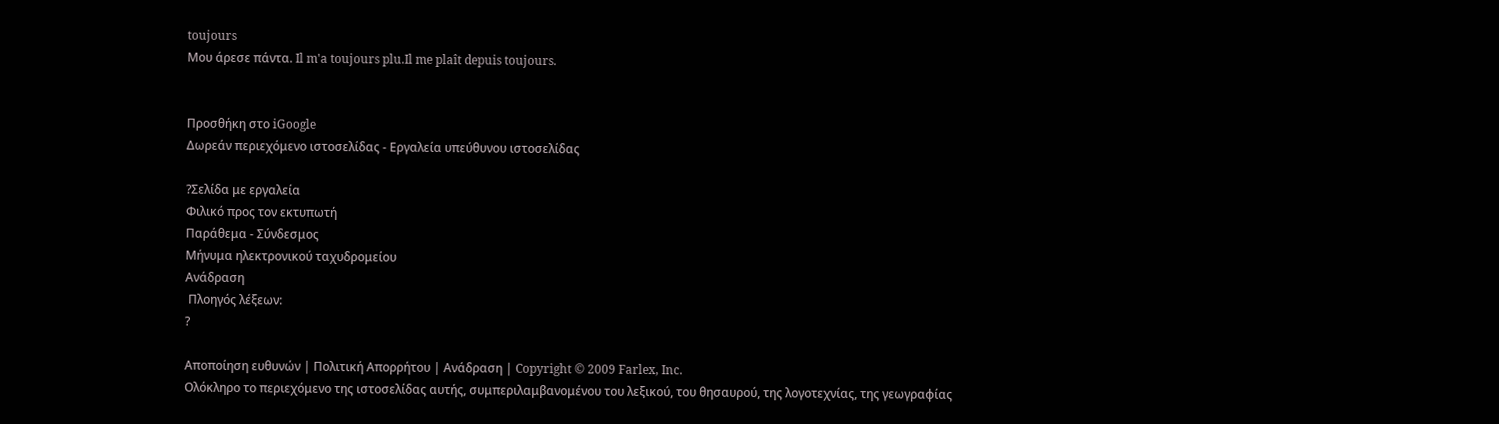toujours
Μου άρεσε πάντα. Il m'a toujours plu.Il me plaît depuis toujours.


Προσθήκη στο iGoogle
Δωρεάν περιεχόμενο ιστοσελίδας - Εργαλεία υπεύθυνου ιστοσελίδας

?Σελίδα με εργαλεία
Φιλικό προς τον εκτυπωτή
Παράθεμα - Σύνδεσμος
Μήνυμα ηλεκτρονικού ταχυδρομείου
Ανάδραση
 Πλοηγός λέξεων:
?

Αποποίηση ευθυνών | Πολιτική Απορρήτου | Ανάδραση | Copyright © 2009 Farlex, Inc.
Ολόκληρο το περιεχόμενο της ιστοσελίδας αυτής, συμπεριλαμβανομένου του λεξικού, του θησαυρού, της λογοτεχνίας, της γεωγραφίας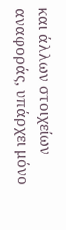και άλλων στοιχείων αναφοράς, υπάρχει μόνο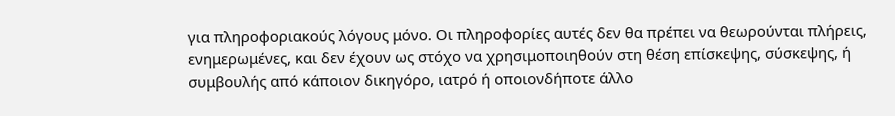για πληροφοριακούς λόγους μόνο. Οι πληροφορίες αυτές δεν θα πρέπει να θεωρούνται πλήρεις, ενημερωμένες, και δεν έχουν ως στόχο να χρησιμοποιηθούν στη θέση επίσκεψης, σύσκεψης, ή συμβουλής από κάποιον δικηγόρο, ιατρό ή οποιονδήποτε άλλο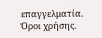επαγγελματία. Όροι χρήσης.